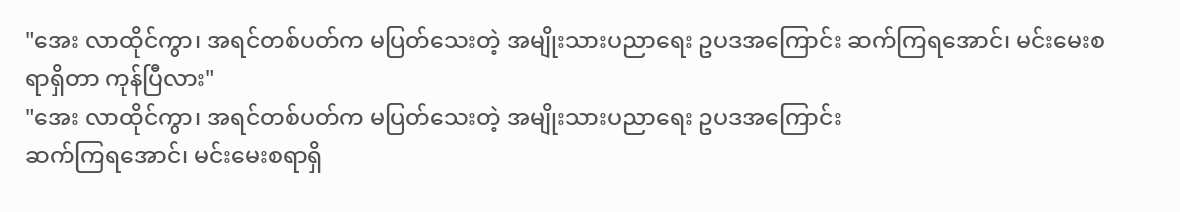"အေး လာထိုင်ကွာ၊ အရင်တစ်ပတ်က မပြတ်သေးတဲ့ အမျိုးသားပညာရေး ဥပဒအကြောင်း ဆက်ကြရအောင်၊ မင်းမေးစရာရှိတာ ကုန်ပြီလား"
"အေး လာထိုင်ကွာ၊ အရင်တစ်ပတ်က မပြတ်သေးတဲ့ အမျိုးသားပညာရေး ဥပဒအကြောင်း
ဆက်ကြရအောင်၊ မင်းမေးစရာရှိ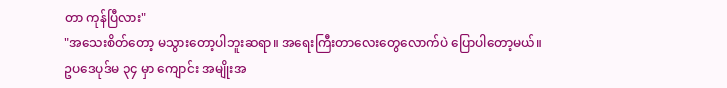တာ ကုန်ပြီလား"
"အသေးစိတ်တော့ မသွားတော့ပါဘူးဆရာ။ အရေးကြီးတာလေးတွေလောက်ပဲ ပြောပါတော့မယ်။
ဥပဒေပုဒ်မ ၃၄ မှာ ကျောင်း အမျိုးအ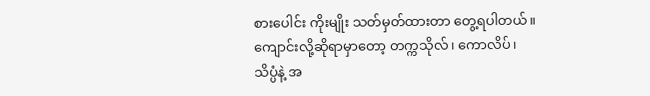စားပေါင်း ကိုးမျိုး သတ်မှတ်ထားတာ တွေ့ရပါတယ်။
ကျောင်းလို့ဆိုရာမှာတော့ တက္ကသိုလ်၊ ကောလိပ်၊ သိပ္ပံနဲ့ အ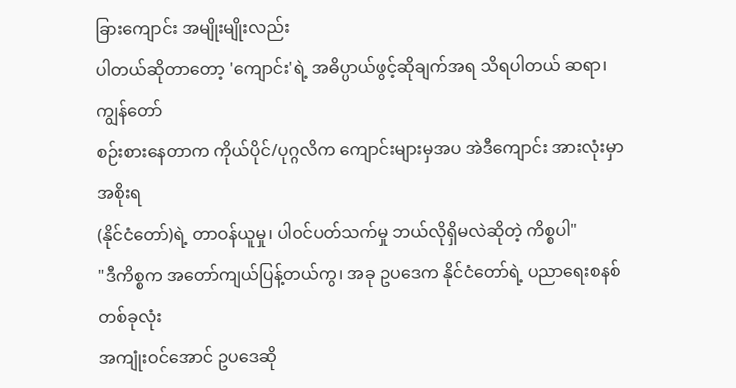ခြားကျောင်း အမျိုးမျိုးလည်း
ပါတယ်ဆိုတာတော့ 'ကျောင်း'ရဲ့ အဓိပ္ပာယ်ဖွင့်ဆိုချက်အရ သိရပါတယ် ဆရာ၊ ကျွန်တော်
စဉ်းစားနေတာက ကိုယ်ပိုင်/ပုဂ္ဂလိက ကျောင်းများမှအပ အဲဒီကျောင်း အားလုံးမှာ အစိုးရ
(နိုင်ငံတော်)ရဲ့ တာဝန်ယူမှု၊ ပါ၀င်ပတ်သက်မှု ဘယ်လိုရှိမလဲဆိုတဲ့ ကိစ္စပါ"
"ဒီကိစ္စက အတော်ကျယ်ပြန့်တယ်ကွ၊ အခု ဥပဒေက နိုင်ငံတော်ရဲ့ ပညာရေးစနစ် တစ်ခုလုံး
အကျုံးဝင်အောင် ဥပဒေဆို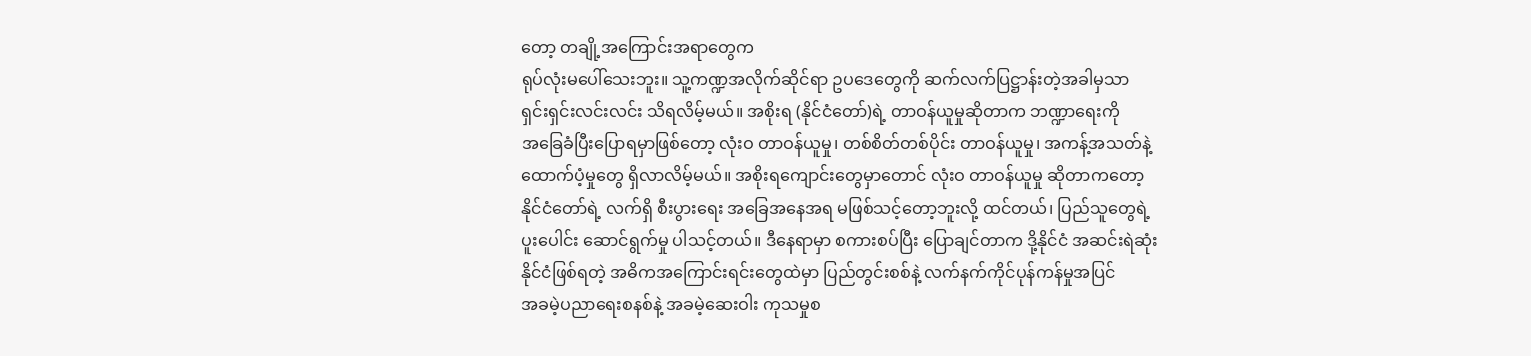တော့ တချို့အကြောင်းအရာတွေက
ရုပ်လုံးမပေါ်သေးဘူး။ သူ့ကဏ္ဍအလိုက်ဆိုင်ရာ ဥပဒေတွေကို ဆက်လက်ပြဋ္ဌာန်းတဲ့အခါမှသာ
ရှင်းရှင်းလင်းလင်း သိရလိမ့်မယ်။ အစိုးရ (နိုင်ငံတော်)ရဲ့ တာဝန်ယူမှုဆိုတာက ဘဏ္ဍာရေးကို
အခြေခံပြီးပြောရမှာဖြစ်တော့ လုံးဝ တာဝန်ယူမှု၊ တစ်စိတ်တစ်ပိုင်း တာဝန်ယူမှု၊ အကန့်အသတ်နဲ့
ထောက်ပံ့မှုတွေ ရှိလာလိမ့်မယ်။ အစိုးရကျောင်းတွေမှာတောင် လုံးဝ တာဝန်ယူမှု ဆိုတာကတော့
နိုင်ငံတော်ရဲ့ လက်ရှိ စီးပွားရေး အခြေအနေအရ မဖြစ်သင့်တော့ဘူးလို့ ထင်တယ်၊ ပြည်သူတွေရဲ့
ပူးပေါင်း ဆောင်ရွက်မှု ပါသင့်တယ်။ ဒီနေရာမှာ စကားစပ်ပြီး ပြောချင်တာက ဒို့နိုင်ငံ အဆင်းရဲဆုံး
နိုင်ငံဖြစ်ရတဲ့ အဓိကအကြောင်းရင်းတွေထဲမှာ ပြည်တွင်းစစ်နဲ့ လက်နက်ကိုင်ပုန်ကန်မှုအပြင်
အခမဲ့ပညာရေးစနစ်နဲ့ အခမဲ့ဆေးဝါး ကုသမှုစ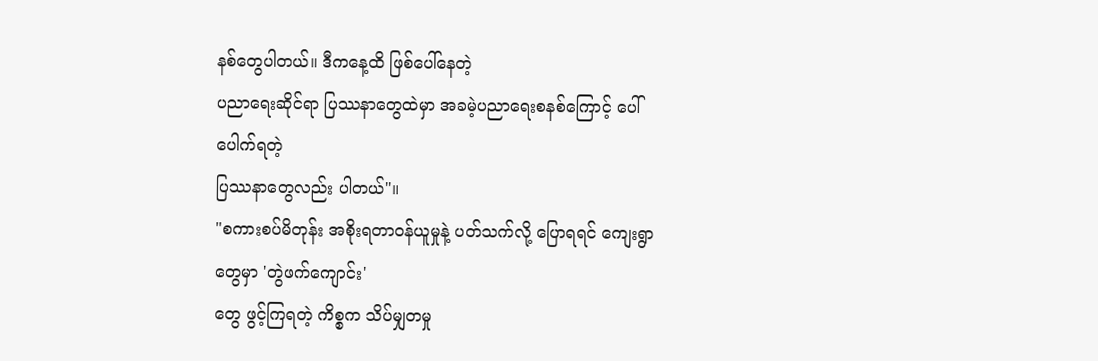နစ်တွေပါတယ်။ ဒီကနေ့ထိ ဖြစ်ပေါ်နေတဲ့
ပညာရေးဆိုင်ရာ ပြဿနာတွေထဲမှာ အခမဲ့ပညာရေးစနစ်ကြောင့် ပေါ်ပေါက်ရတဲ့
ပြဿနာတွေလည်း ပါတယ်"။
"စကားစပ်မိတုန်း အစိုးရတာဝန်ယူမှုနဲ့ ပတ်သက်လို့ ပြောရရင် ကျေးရွာတွေမှာ 'တွဲဖက်ကျောင်း'
တွေ ဖွင့်ကြရတဲ့ ကိစ္စက သိပ်မျှတမှု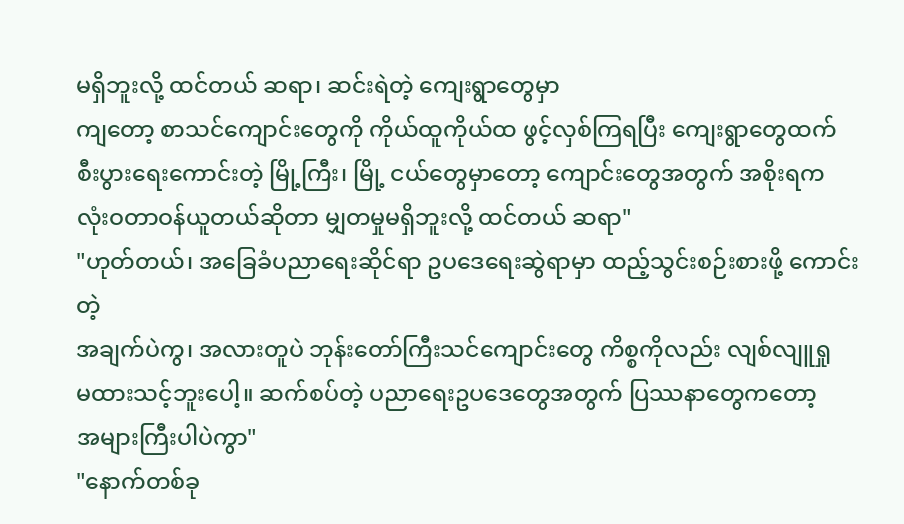မရှိဘူးလို့ ထင်တယ် ဆရာ၊ ဆင်းရဲတဲ့ ကျေးရွာတွေမှာ
ကျတော့ စာသင်ကျောင်းတွေကို ကိုယ်ထူကိုယ်ထ ဖွင့်လှစ်ကြရပြီး ကျေးရွာတွေထက်
စီးပွားရေးကောင်းတဲ့ မြို့ကြီး၊ မြို့ ငယ်တွေမှာတော့ ကျောင်းတွေအတွက် အစိုးရက
လုံးဝတာဝန်ယူတယ်ဆိုတာ မျှတမှုမရှိဘူးလို့ ထင်တယ် ဆရာ"
"ဟုတ်တယ်၊ အခြေခံပညာရေးဆိုင်ရာ ဥပဒေရေးဆွဲရာမှာ ထည့်သွင်းစဉ်းစားဖို့ ကောင်းတဲ့
အချက်ပဲကွ၊ အလားတူပဲ ဘုန်းတော်ကြီးသင်ကျောင်းတွေ ကိစ္စကိုလည်း လျစ်လျူရှု
မထားသင့်ဘူးပေါ့။ ဆက်စပ်တဲ့ ပညာရေးဥပဒေတွေအတွက် ပြဿနာတွေကတော့
အများကြီးပါပဲကွာ"
"နောက်တစ်ခု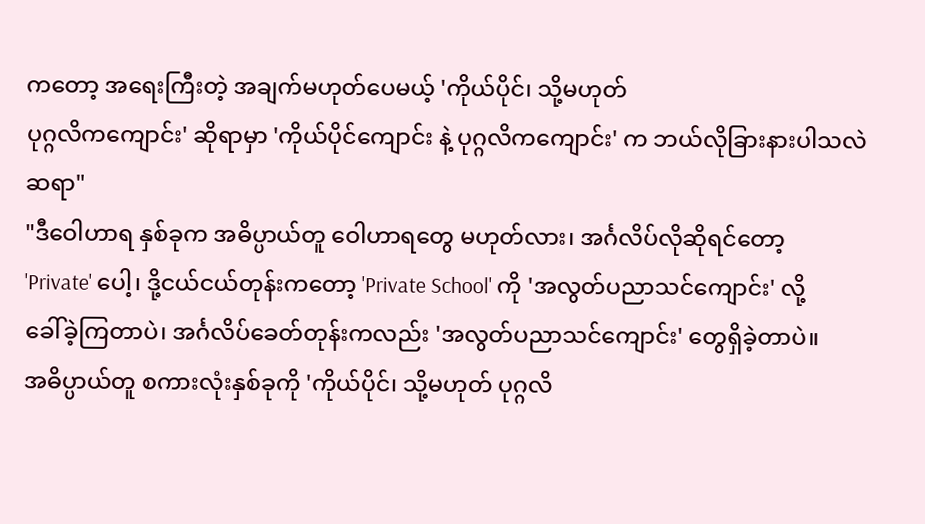ကတော့ အရေးကြီးတဲ့ အချက်မဟုတ်ပေမယ့် 'ကိုယ်ပိုင်၊ သို့မဟုတ်
ပုဂ္ဂလိကကျောင်း' ဆိုရာမှာ 'ကိုယ်ပိုင်ကျောင်း နဲ့ ပုဂ္ဂလိကကျောင်း' က ဘယ်လိုခြားနားပါသလဲ
ဆရာ"
"ဒီဝေါဟာရ နှစ်ခုက အဓိပ္ပာယ်တူ ဝေါဟာရတွေ မဟုတ်လား၊ အင်္ဂလိပ်လိုဆိုရင်တော့
'Private' ပေါ့၊ ဒို့ငယ်ငယ်တုန်းကတော့ 'Private School' ကို 'အလွတ်ပညာသင်ကျောင်း' လို့
ခေါ်ခဲ့ကြတာပဲ၊ အင်္ဂလိပ်ခေတ်တုန်းကလည်း 'အလွတ်ပညာသင်ကျောင်း' တွေရှိခဲ့တာပဲ။
အဓိပ္ပာယ်တူ စကားလုံးနှစ်ခုကို 'ကိုယ်ပိုင်၊ သို့မဟုတ် ပုဂ္ဂလိ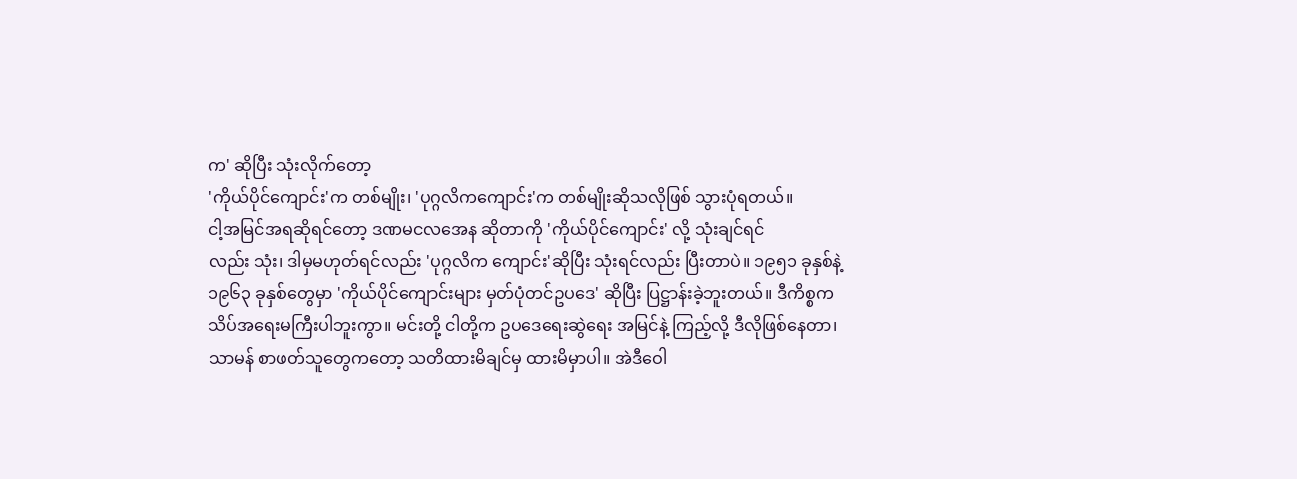က' ဆိုပြီး သုံးလိုက်တော့
'ကိုယ်ပိုင်ကျောင်း'က တစ်မျိုး၊ 'ပုဂ္ဂလိကကျောင်း'က တစ်မျိုးဆိုသလိုဖြစ် သွားပုံရတယ်။
ငါ့အမြင်အရဆိုရင်တော့ ဒဏမငလအေန ဆိုတာကို 'ကိုယ်ပိုင်ကျောင်း' လို့ သုံးချင်ရင်
လည်း သုံး၊ ဒါမှမဟုတ်ရင်လည်း 'ပုဂ္ဂလိက ကျောင်း'ဆိုပြီး သုံးရင်လည်း ပြီးတာပဲ။ ၁၉၅၁ ခုနှစ်နဲ့
၁၉၆၃ ခုနှစ်တွေမှာ 'ကိုယ်ပိုင်ကျောင်းများ မှတ်ပုံတင်ဥပဒေ' ဆိုပြီး ပြဋ္ဌာန်းခဲ့ဘူးတယ်။ ဒီကိစ္စက
သိပ်အရေးမကြီးပါဘူးကွာ။ မင်းတို့ ငါတို့က ဥပဒေရေးဆွဲရေး အမြင်နဲ့ ကြည့်လို့ ဒီလိုဖြစ်နေတာ၊
သာမန် စာဖတ်သူတွေကတော့ သတိထားမိချင်မှ ထားမိမှာပါ။ အဲဒီဝေါ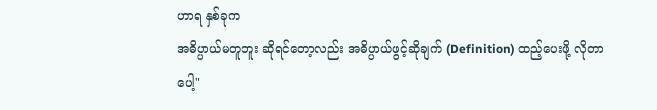ဟာရ နှစ်ခုက
အဓိပ္ပာယ်မတူဘူး ဆိုရင်တော့လည်း အဓိပ္ပာယ်ဖွင့်ဆိုချက် (Definition) ထည့်ပေးဖို့ လိုတာပေါ့"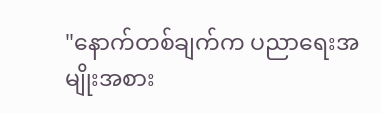"နောက်တစ်ချက်က ပညာရေးအမျိုးအစား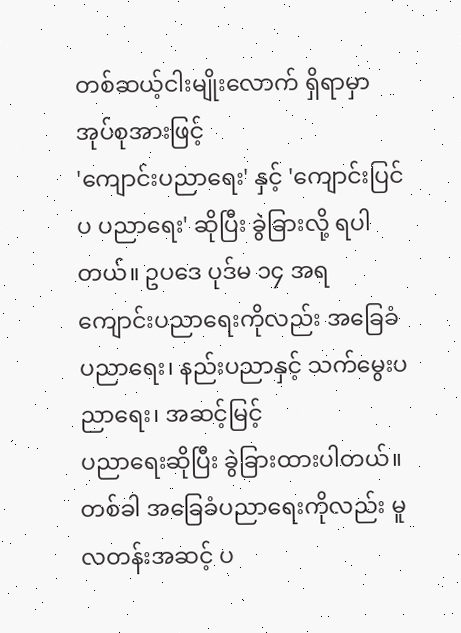တစ်ဆယ့်ငါးမျိုးလောက် ရှိရာမှာ အုပ်စုအားဖြင့်
'ကျောင်းပညာရေး' နှင့် 'ကျောင်းပြင်ပ ပညာရေး' ဆိုပြီး ခွဲခြားလို့ ရပါတယ်။ ဥပဒေ ပုဒ်မ ၁၄ အရ
ကျောင်းပညာရေးကိုလည်း အခြေခံပညာရေး၊ နည်းပညာနှင့် သက်မွေးပညာရေး၊ အဆင့်မြင့်
ပညာရေးဆိုပြီး ခွဲခြားထားပါတယ်။ တစ်ခါ အခြေခံပညာရေးကိုလည်း မူလတန်းအဆင့် ပ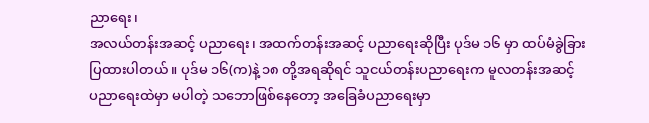ညာရေး၊
အလယ်တန်းအဆင့် ပညာရေး၊ အထက်တန်းအဆင့် ပညာရေးဆိုပြီး ပုဒ်မ ၁၆ မှာ ထပ်မံခွဲခြား
ပြထားပါတယ်။ ပုဒ်မ ၁၆(က)နဲ့ ၁၈ တို့အရဆိုရင် သူငယ်တန်းပညာရေးက မူလတန်းအဆင့်
ပညာရေးထဲမှာ မပါတဲ့ သဘောဖြစ်နေတော့ အခြေခံပညာရေးမှာ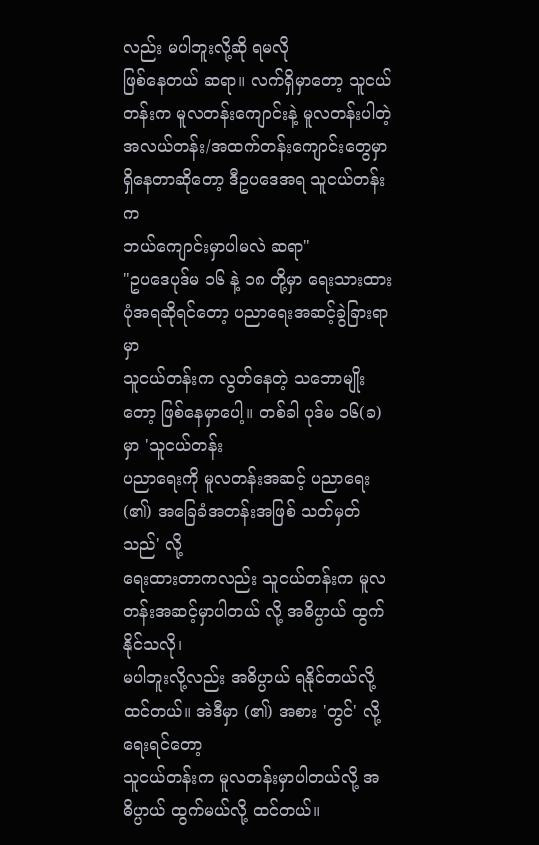လည်း မပါဘူးလို့ဆို ရမလို
ဖြစ်နေတယ် ဆရာ။ လက်ရှိမှာတော့ သူငယ်တန်းက မူလတန်းကျောင်းနဲ့ မူလတန်းပါတဲ့
အလယ်တန်း/အထက်တန်းကျောင်းတွေမှာ ရှိနေတာဆိုတော့ ဒီဥပဒေအရ သူငယ်တန်းက
ဘယ်ကျောင်းမှာပါမလဲ ဆရာ"
"ဥပဒေပုဒ်မ ၁၆ နဲ့ ၁၈ တို့မှာ ရေးသားထားပုံအရဆိုရင်တော့ ပညာရေးအဆင့်ခွဲခြားရာမှာ
သူငယ်တန်းက လွတ်နေတဲ့ သဘောမျိုးတော့ ဖြစ်နေမှာပေါ့။ တစ်ခါ ပုဒ်မ ၁၆(ခ)မှာ 'သူငယ်တန်း
ပညာရေးကို မူလတန်းအဆင့် ပညာရေး(၏) အခြေခံအတန်းအဖြစ် သတ်မှတ်သည်' လို့
ရေးထားတာကလည်း သူငယ်တန်းက မူလတန်းအဆင့်မှာပါတယ် လို့ အဓိပ္ပာယ် ထွက်နိုင်သလို၊
မပါဘူးလို့လည်း အဓိပ္ပာယ် ရနိုင်တယ်လို့ ထင်တယ်။ အဲဒီမှာ (၏) အစား 'တွင်' လို့ ရေးရင်တော့
သူငယ်တန်းက မူလတန်းမှာပါတယ်လို့ အဓိပ္ပာယ် ထွက်မယ်လို့ ထင်တယ်။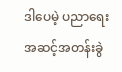ဒါပေမဲ့ ပညာရေး
အဆင့်အတန်းခွဲ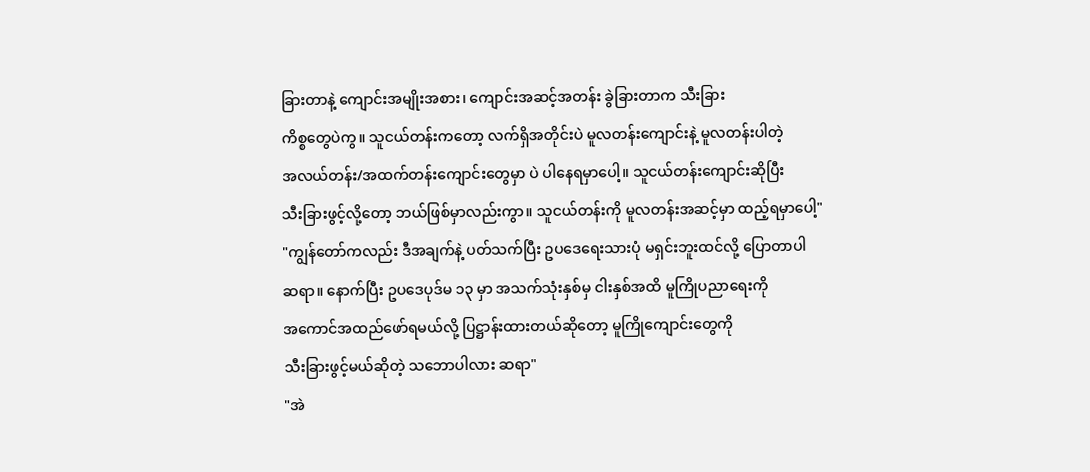ခြားတာနဲ့ ကျောင်းအမျိုးအစား၊ ကျောင်းအဆင့်အတန်း ခွဲခြားတာက သီးခြား
ကိစ္စတွေပဲကွ။ သူငယ်တန်းကတော့ လက်ရှိအတိုင်းပဲ မူလတန်းကျောင်းနဲ့ မူလတန်းပါတဲ့
အလယ်တန်း/အထက်တန်းကျောင်းတွေမှာ ပဲ ပါနေရမှာပေါ့။ သူငယ်တန်းကျောင်းဆိုပြီး
သီးခြားဖွင့်လို့တော့ ဘယ်ဖြစ်မှာလည်းကွာ။ သူငယ်တန်းကို မူလတန်းအဆင့်မှာ ထည့်ရမှာပေါ့"
"ကျွန်တော်ကလည်း ဒီအချက်နဲ့ ပတ်သက်ပြီး ဥပဒေရေးသားပုံ မရှင်းဘူးထင်လို့ ပြောတာပါ
ဆရာ။ နောက်ပြီး ဥပဒေပုဒ်မ ၁၃ မှာ အသက်သုံးနှစ်မှ ငါးနှစ်အထိ မူကြိုပညာရေးကို
အကောင်အထည်ဖော်ရမယ်လို့ ပြဋ္ဌာန်းထားတယ်ဆိုတော့ မူကြိုကျောင်းတွေကို
သီးခြားဖွင့်မယ်ဆိုတဲ့ သဘောပါလား ဆရာ"
"အဲ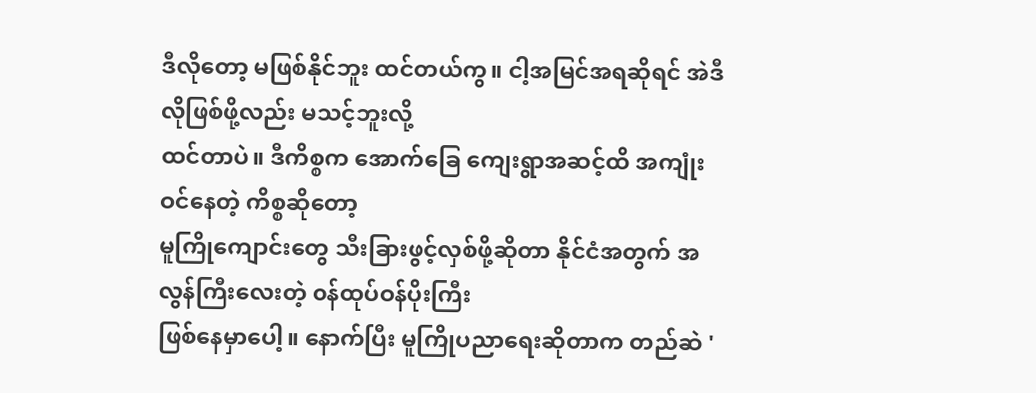ဒီလိုတော့ မဖြစ်နိုင်ဘူး ထင်တယ်ကွ။ ငါ့အမြင်အရဆိုရင် အဲဒီလိုဖြစ်ဖို့လည်း မသင့်ဘူးလို့
ထင်တာပဲ။ ဒီကိစ္စက အောက်ခြေ ကျေးရွာအဆင့်ထိ အကျုံးဝင်နေတဲ့ ကိစ္စဆိုတော့
မူကြိုကျောင်းတွေ သီးခြားဖွင့်လှစ်ဖို့ဆိုတာ နိုင်ငံအတွက် အလွန်ကြီးလေးတဲ့ ၀န်ထုပ်ဝန်ပိုးကြီး
ဖြစ်နေမှာပေါ့။ နောက်ပြီး မူကြိုပညာရေးဆိုတာက တည်ဆဲ '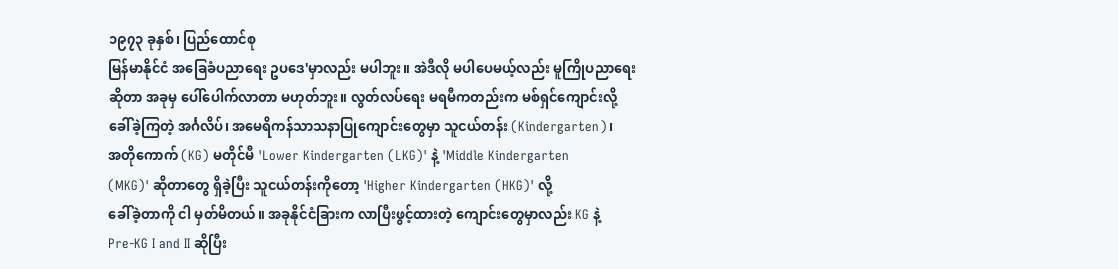၁၉၇၃ ခုနှစ်၊ ပြည်ထောင်စု
မြန်မာနိုင်ငံ အခြေခံပညာရေး ဥပဒေ'မှာလည်း မပါဘူး။ အဲဒီလို မပါပေမယ့်လည်း မူကြိုပညာရေး
ဆိုတာ အခုမှ ပေါ်ပေါက်လာတာ မဟုတ်ဘူး။ လွတ်လပ်ရေး မရမီကတည်းက မစ်ရှင်ကျောင်းလို့
ခေါ်ခဲ့ကြတဲ့ အင်္ဂလိပ်၊ အမေရိကန်သာသနာပြုကျောင်းတွေမှာ သူငယ်တန်း (Kindergarten)၊
အတိုကောက် (KG) မတိုင်မီ 'Lower Kindergarten (LKG)' နဲ့ 'Middle Kindergarten
(MKG)' ဆိုတာတွေ ရှိခဲ့ပြီး သူငယ်တန်းကိုတော့ 'Higher Kindergarten (HKG)' လို့
ခေါ်ခဲ့တာကို ငါ မှတ်မိတယ်။ အခုနိုင်ငံခြားက လာပြီးဖွင့်ထားတဲ့ ကျောင်းတွေမှာလည်း KG နဲ့
Pre-KG I and II ဆိုပြီး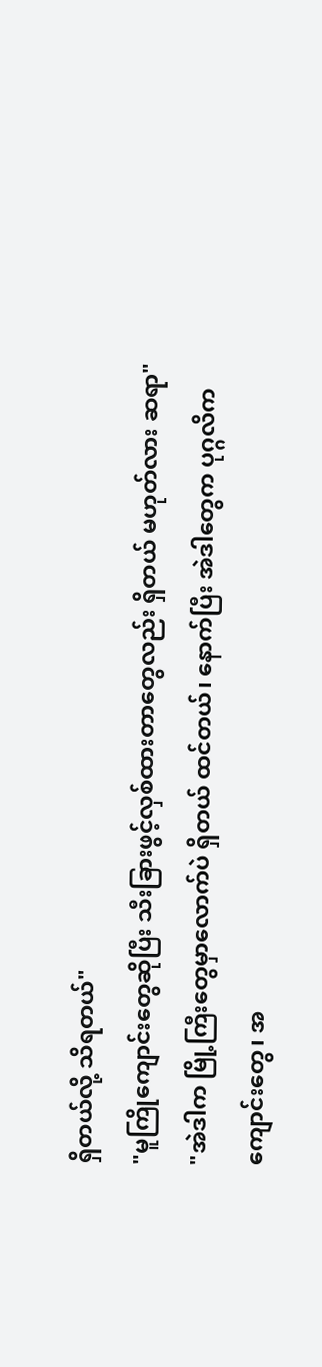ရှိတယ်လို့ သိရတယ်"
"မူကြိုကျောင်းတွေဆိုပြီး သီးခြားဖွင့်လှစ်ထားတာတွေလည်း ရှိတယ် မဟုတ်လား ဆရာ"
"အဲဒါက မြို့ကြီးတွေမှာလောက်ပဲ ရှိတယ် ထင်တယ်၊ နောက်ပြီး အဲဒါတွေက ပုဂ္ဂလိက
ကျောင်းတွေ၊ အ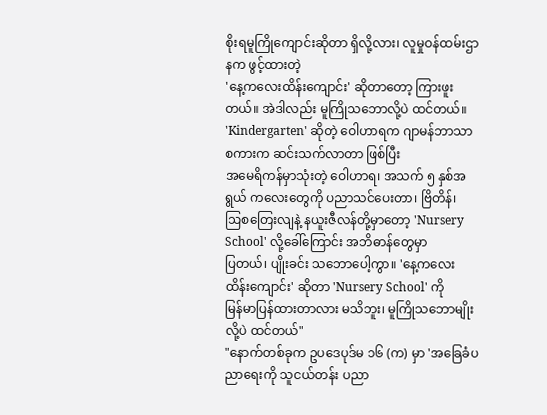စိုးရမူကြိုကျောင်းဆိုတာ ရှိလို့လား၊ လူမှုဝန်ထမ်းဌာနက ဖွင့်ထားတဲ့
'နေ့ကလေးထိန်းကျောင်း' ဆိုတာတော့ ကြားဖူးတယ်။ အဲဒါလည်း မူကြိုသဘောလို့ပဲ ထင်တယ်။
'Kindergarten' ဆိုတဲ့ ဝေါဟာရက ဂျာမန်ဘာသာစကားက ဆင်းသက်လာတာ ဖြစ်ပြီး
အမေရိကန်မှာသုံးတဲ့ ဝေါဟာရ၊ အသက် ၅ နှစ်အရွယ် ကလေးတွေကို ပညာသင်ပေးတာ၊ ဗြိတိန်၊
ဩစတြေးလျနဲ့ နယူးဇီလန်တို့မှာတော့ 'Nursery School' လို့ခေါ်ကြောင်း အဘိဓာန်တွေမှာ
ပြတယ်၊ ပျိုးခင်း သဘောပေါ့ကွာ။ 'နေ့ကလေးထိန်းကျောင်း' ဆိုတာ 'Nursery School' ကို
မြန်မာပြန်ထားတာလား မသိဘူး၊ မူကြိုသဘောမျိုး လို့ပဲ ထင်တယ်"
"နောက်တစ်ခုက ဥပဒေပုဒ်မ ၁၆ (က) မှာ 'အခြေခံပညာရေးကို သူငယ်တန်း ပညာ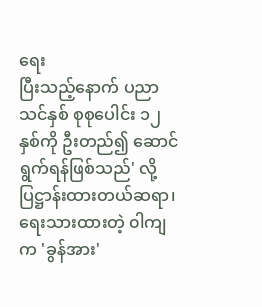ရေး
ပြီးသည့်နောက် ပညာသင်နှစ် စုစုပေါင်း ၁၂ နှစ်ကို ဦးတည်၍ ဆောင်ရွက်ရန်ဖြစ်သည်' လို့
ပြဋ္ဌာန်းထားတယ်ဆရာ၊ ရေးသားထားတဲ့ ၀ါကျက 'ခွန်အား'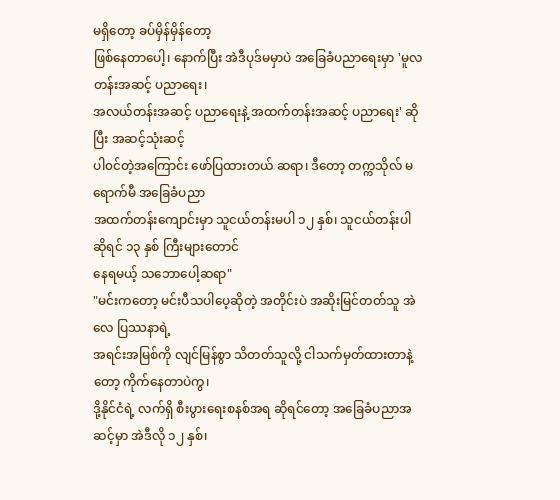မရှိတော့ ခပ်မှိန်မှိန်တော့
ဖြစ်နေတာပေါ့၊ နောက်ပြီး အဲဒီပုဒ်မမှာပဲ အခြေခံပညာရေးမှာ 'မူလတန်းအဆင့် ပညာရေး၊
အလယ်တန်းအဆင့် ပညာရေးနဲ့ အထက်တန်းအဆင့် ပညာရေး' ဆိုပြီး အဆင့်သုံးဆင့်
ပါ၀င်တဲ့အကြောင်း ဖော်ပြထားတယ် ဆရာ၊ ဒီတော့ တက္ကသိုလ် မရောက်မီ အခြေခံပညာ
အထက်တန်းကျောင်းမှာ သူငယ်တန်းမပါ ၁၂ နှစ်၊ သူငယ်တန်းပါဆိုရင် ၁၃ နှစ် ကြီးများတောင်
နေရမယ့် သဘောပေါ့ဆရာ"
"မင်းကတော့ မင်းပီသပါပေ့ဆိုတဲ့ အတိုင်းပဲ အဆိုးမြင်တတ်သူ အဲလေ ပြဿနာရဲ့
အရင်းအမြစ်ကို လျင်မြန်စွာ သိတတ်သူလို့ ငါသက်မှတ်ထားတာနဲ့တော့ ကိုက်နေတာပဲကွ၊
ဒို့နိုင်ငံရဲ့ လက်ရှိ စီးပွားရေးစနစ်အရ ဆိုရင်တော့ အခြေခံပညာအဆင့်မှာ အဲဒီလို ၁၂ နှစ်၊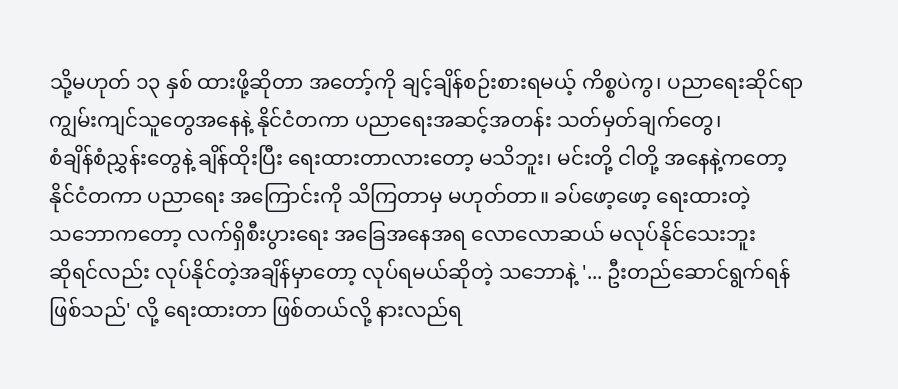သို့မဟုတ် ၁၃ နှစ် ထားဖို့ဆိုတာ အတော့်ကို ချင့်ချိန်စဉ်းစားရမယ့် ကိစ္စပဲကွ၊ ပညာရေးဆိုင်ရာ
ကျွမ်းကျင်သူတွေအနေနဲ့ နိုင်ငံတကာ ပညာရေးအဆင့်အတန်း သတ်မှတ်ချက်တွေ၊
စံချိန်စံညွှန်းတွေနဲ့ ချိန်ထိုးပြီး ရေးထားတာလားတော့ မသိဘူး၊ မင်းတို့ ငါတို့ အနေနဲ့ကတော့
နိုင်ငံတကာ ပညာရေး အကြောင်းကို သိကြတာမှ မဟုတ်တာ။ ခပ်ဖော့ဖော့ ရေးထားတဲ့
သဘောကတော့ လက်ရှိစီးပွားရေး အခြေအနေအရ လောလောဆယ် မလုပ်နိုင်သေးဘူး
ဆိုရင်လည်း လုပ်နိုင်တဲ့အချိန်မှာတော့ လုပ်ရမယ်ဆိုတဲ့ သဘောနဲ့ '... ဦးတည်ဆောင်ရွက်ရန်
ဖြစ်သည်' လို့ ရေးထားတာ ဖြစ်တယ်လို့ နားလည်ရ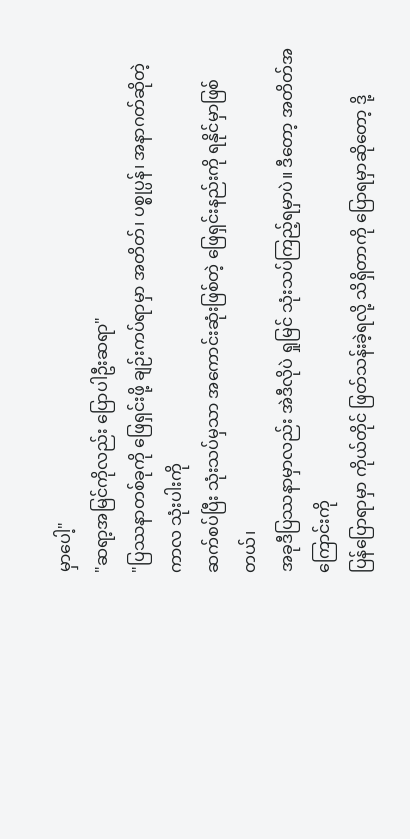မှာပေါ့"
"ဆရာ့အမြင်ကိုလည်း ပြောပါဦးဆရာ"
"ပြဿနာတစ်ခုကို ဖြေရှင်းဖို့ ချဉ်းကပ်ရာမှာ အတိတ်၊ ပစ္စုပ္ပန်၊ အနာဂတ်ဆိုတဲ့ ကာလ သုံးပါးကို
ဆက်စပ်ပြီး သုံးသပ်မှသာ အကောင်းဆုံးဖြစ်တဲ့ ဖြေရှင်းနည်းကို ရနိုင်မှာဖြစ်တယ်၊
အခုဒီပြဿနာမှာလည်း အဲဒီလိုပဲ ရှုမြင် သုံးသပ်ကြည့်ရမှာပဲ။ ဒီတော့ အတိတ်အကြောင်းကို
ပြန်ပြောရာမှာ ကိုယ်တိုင် ဖြတ်သန်းခဲ့ရလို့ သိရှိတာကို ပြောရမှာဆိုတော့ ဒို့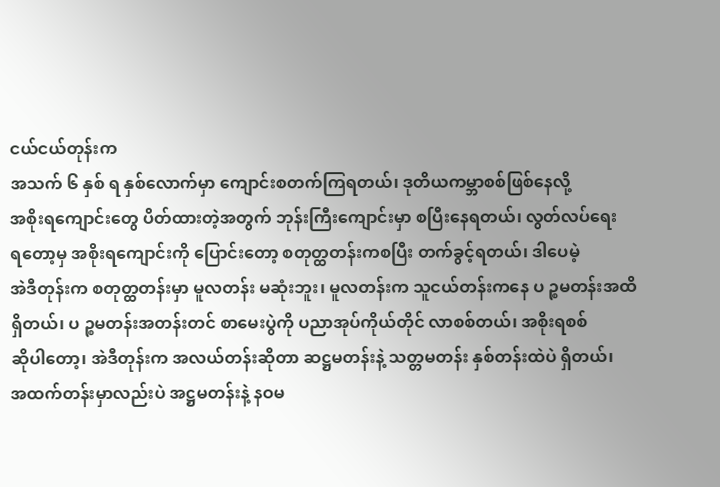ငယ်ငယ်တုန်းက
အသက် ၆ နှစ် ရ နှစ်လောက်မှာ ကျောင်းစတက်ကြရတယ်၊ ဒုတိယကမ္ဘာစစ်ဖြစ်နေလို့
အစိုးရကျောင်းတွေ ပိတ်ထားတဲ့အတွက် ဘုန်းကြီးကျောင်းမှာ စပြီးနေရတယ်၊ လွတ်လပ်ရေး
ရတော့မှ အစိုးရကျောင်းကို ပြောင်းတော့ စတုတ္ထတန်းကစပြီး တက်ခွင့်ရတယ်၊ ဒါပေမဲ့
အဲဒီတုန်းက စတုတ္ထတန်းမှာ မူလတန်း မဆုံးဘူး၊ မူလတန်းက သူငယ်တန်းကနေ ပ ဉ္စမတန်းအထိ
ရှိတယ်၊ ပ ဉ္စမတန်းအတန်းတင် စာမေးပွဲကို ပညာအုပ်ကိုယ်တိုင် လာစစ်တယ်၊ အစိုးရစစ်
ဆိုပါတော့၊ အဲဒီတုန်းက အလယ်တန်းဆိုတာ ဆဋ္ဌမတန်းနဲ့ သတ္တမတန်း နှစ်တန်းထဲပဲ ရှိတယ်၊
အထက်တန်းမှာလည်းပဲ အဋ္ဌမတန်းနဲ့ နဝမ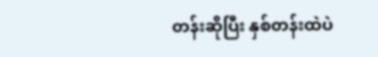တန်းဆိုပြီး နှစ်တန်းထဲပဲ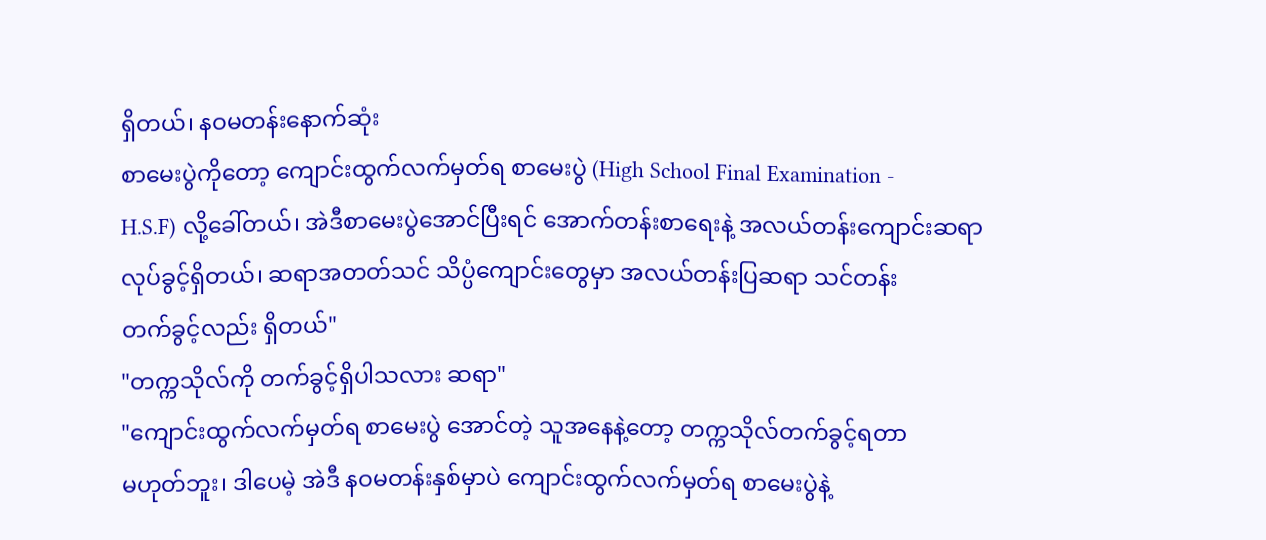ရှိတယ်၊ နဝမတန်းနောက်ဆုံး
စာမေးပွဲကိုတော့ ကျောင်းထွက်လက်မှတ်ရ စာမေးပွဲ (High School Final Examination -
H.S.F) လို့ခေါ်တယ်၊ အဲဒီစာမေးပွဲအောင်ပြီးရင် အောက်တန်းစာရေးနဲ့ အလယ်တန်းကျောင်းဆရာ
လုပ်ခွင့်ရှိတယ်၊ ဆရာအတတ်သင် သိပ္ပံကျောင်းတွေမှာ အလယ်တန်းပြဆရာ သင်တန်း
တက်ခွင့်လည်း ရှိတယ်"
"တက္ကသိုလ်ကို တက်ခွင့်ရှိပါသလား ဆရာ"
"ကျောင်းထွက်လက်မှတ်ရ စာမေးပွဲ အောင်တဲ့ သူအနေနဲ့တော့ တက္ကသိုလ်တက်ခွင့်ရတာ
မဟုတ်ဘူး၊ ဒါပေမဲ့ အဲဒီ နဝမတန်းနှစ်မှာပဲ ကျောင်းထွက်လက်မှတ်ရ စာမေးပွဲနဲ့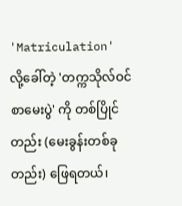'Matriculation'
လို့ခေါ်တဲ့ 'တက္ကသိုလ်ဝင် စာမေးပွဲ' ကို တစ်ပြိုင်တည်း (မေးခွန်းတစ်ခုတည်း) ဖြေရတယ်၊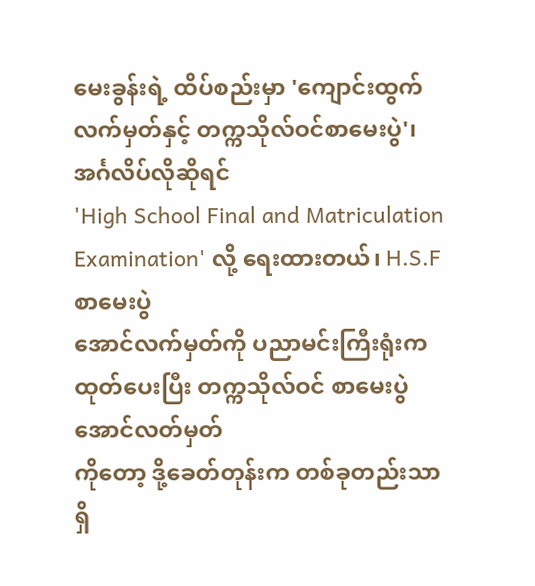မေးခွန်းရဲ့ ထိပ်စည်းမှာ 'ကျောင်းထွက်လက်မှတ်နှင့် တက္ကသိုလ်ဝင်စာမေးပွဲ'၊ အင်္ဂလိပ်လိုဆိုရင်
'High School Final and Matriculation Examination' လို့ ရေးထားတယ်၊ H.S.F စာမေးပွဲ
အောင်လက်မှတ်ကို ပညာမင်းကြီးရုံးက ထုတ်ပေးပြီး တက္ကသိုလ်ဝင် စာမေးပွဲ အောင်လတ်မှတ်
ကိုတော့ ဒို့ခေတ်တုန်းက တစ်ခုတည်းသာရှိ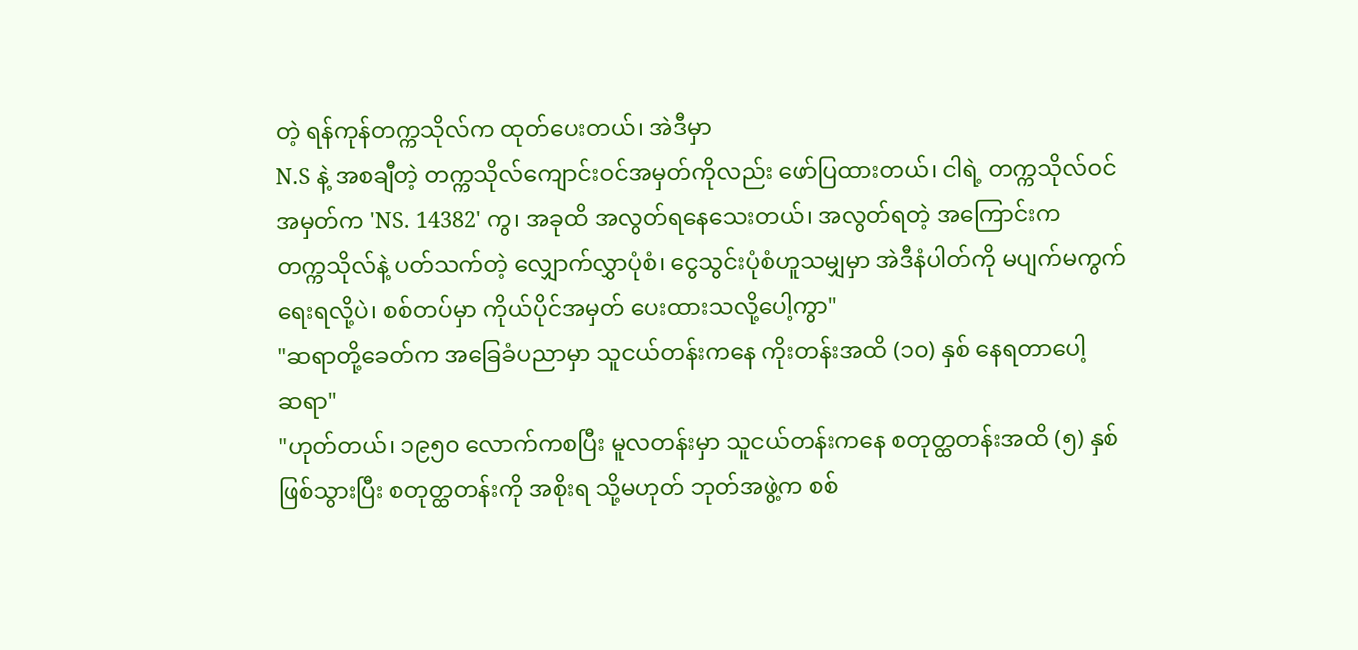တဲ့ ရန်ကုန်တက္ကသိုလ်က ထုတ်ပေးတယ်၊ အဲဒီမှာ
N.S နဲ့ အစချီတဲ့ တက္ကသိုလ်ကျောင်းဝင်အမှတ်ကိုလည်း ဖော်ပြထားတယ်၊ ငါရဲ့ တက္ကသိုလ်ဝင်
အမှတ်က 'NS. 14382' ကွ၊ အခုထိ အလွတ်ရနေသေးတယ်၊ အလွတ်ရတဲ့ အကြောင်းက
တက္ကသိုလ်နဲ့ ပတ်သက်တဲ့ လျှောက်လွှာပုံစံ၊ ငွေသွင်းပုံစံဟူသမျှမှာ အဲဒီနံပါတ်ကို မပျက်မကွက်
ရေးရလို့ပဲ၊ စစ်တပ်မှာ ကိုယ်ပိုင်အမှတ် ပေးထားသလို့ပေါ့ကွာ"
"ဆရာတို့ခေတ်က အခြေခံပညာမှာ သူငယ်တန်းကနေ ကိုးတန်းအထိ (၁၀) နှစ် နေရတာပေါ့
ဆရာ"
"ဟုတ်တယ်၊ ၁၉၅၀ လောက်ကစပြီး မူလတန်းမှာ သူငယ်တန်းကနေ စတုတ္ထတန်းအထိ (၅) နှစ်
ဖြစ်သွားပြီး စတုတ္ထတန်းကို အစိုးရ သို့မဟုတ် ဘုတ်အဖွဲ့က စစ်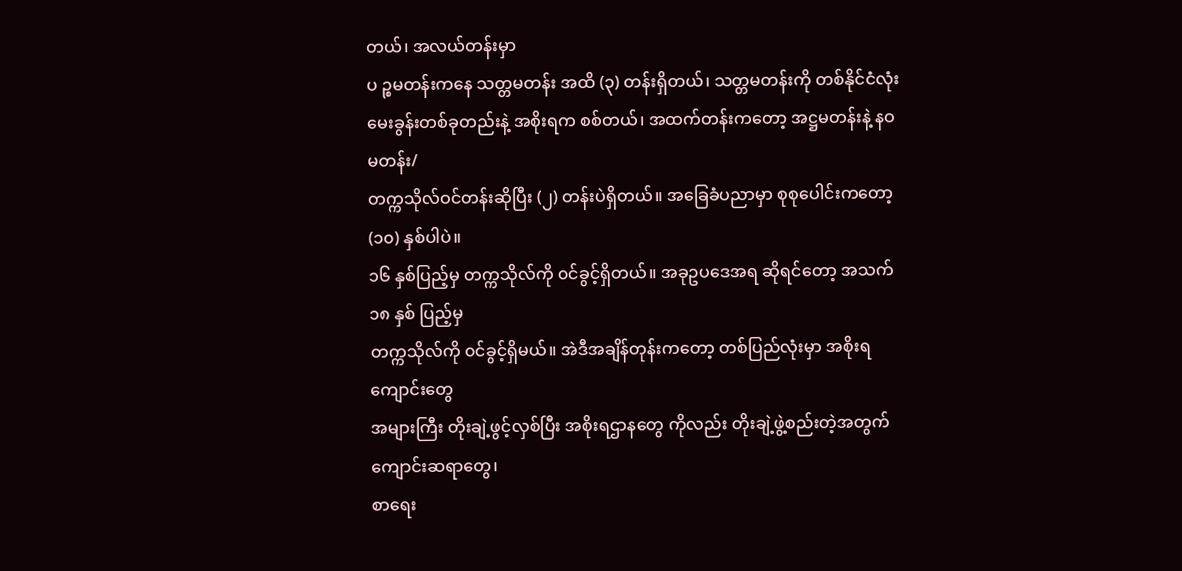တယ်၊ အလယ်တန်းမှာ
ပ ဉ္စမတန်းကနေ သတ္တမတန်း အထိ (၃) တန်းရှိတယ်၊ သတ္တမတန်းကို တစ်နိုင်ငံလုံး
မေးခွန်းတစ်ခုတည်းနဲ့ အစိုးရက စစ်တယ်၊ အထက်တန်းကတော့ အဋ္ဌမတန်းနဲ့ နဝမတန်း/
တက္ကသိုလ်ဝင်တန်းဆိုပြီး (၂) တန်းပဲရှိတယ်။ အခြေခံပညာမှာ စုစုပေါင်းကတော့ (၁၀) နှစ်ပါပဲ။
၁၆ နှစ်ပြည့်မှ တက္ကသိုလ်ကို ၀င်ခွင့်ရှိတယ်။ အခုဥပဒေအရ ဆိုရင်တော့ အသက် ၁၈ နှစ် ပြည့်မှ
တက္ကသိုလ်ကို ၀င်ခွင့်ရှိမယ်။ အဲဒီအချိန်တုန်းကတော့ တစ်ပြည်လုံးမှာ အစိုးရကျောင်းတွေ
အများကြီး တိုးချဲ့ဖွင့်လှစ်ပြီး အစိုးရဌာနတွေ ကိုလည်း တိုးချဲ့ဖွဲ့စည်းတဲ့အတွက် ကျောင်းဆရာတွေ၊
စာရေး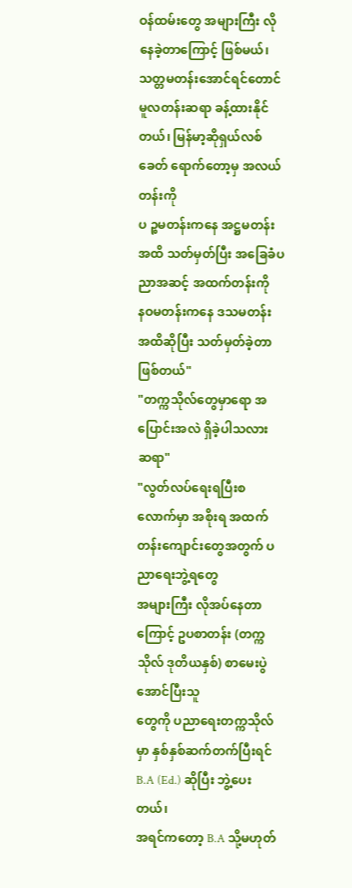ဝန်ထမ်းတွေ အများကြီး လိုနေခဲ့တာကြောင့် ဖြစ်မယ်၊ သတ္တမတန်းအောင်ရင်တောင်
မူလတန်းဆရာ ခန့်ထားနိုင်တယ်၊ မြန်မာ့ဆိုရှယ်လစ်ခေတ် ရောက်တော့မှ အလယ်တန်းကို
ပ ဉ္စမတန်းကနေ အဋ္ဌမတန်းအထိ သတ်မှတ်ပြီး အခြေခံပညာအဆင့် အထက်တန်းကို
နဝမတန်းကနေ ဒသမတန်း အထိဆိုပြီး သတ်မှတ်ခဲ့တာ ဖြစ်တယ်"
"တက္ကသိုလ်တွေမှာရော အပြောင်းအလဲ ရှိခဲ့ပါသလား ဆရာ"
"လွတ်လပ်ရေးရပြီးစလောက်မှာ အစိုးရ အထက်တန်းကျောင်းတွေအတွက် ပညာရေးဘွဲ့ရတွေ
အများကြီး လိုအပ်နေတာကြောင့် ဥပစာတန်း (တက္ကသိုလ် ဒုတိယနှစ်) စာမေးပွဲအောင်ပြီးသူ
တွေကို ပညာရေးတက္ကသိုလ်မှာ နှစ်နှစ်ဆက်တက်ပြီးရင် B.A (Ed.) ဆိုပြီး ဘွဲ့ပေးတယ်၊
အရင်ကတော့ B.A သို့မဟုတ်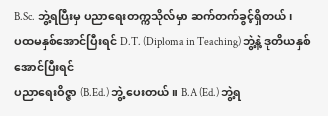B.Sc. ဘွဲ့ရပြီးမှ ပညာရေးတက္ကသိုလ်မှာ ဆက်တက်ခွင့်ရှိတယ်၊
ပထမနှစ်အောင်ပြီးရင် D.T. (Diploma in Teaching) ဘွဲ့နဲ့ ဒုတိယနှစ် အောင်ပြီးရင်
ပညာရေးဝိဇ္ဇာ (B.Ed.) ဘွဲ့ ပေးတယ်။ B.A (Ed.) ဘွဲ့ရ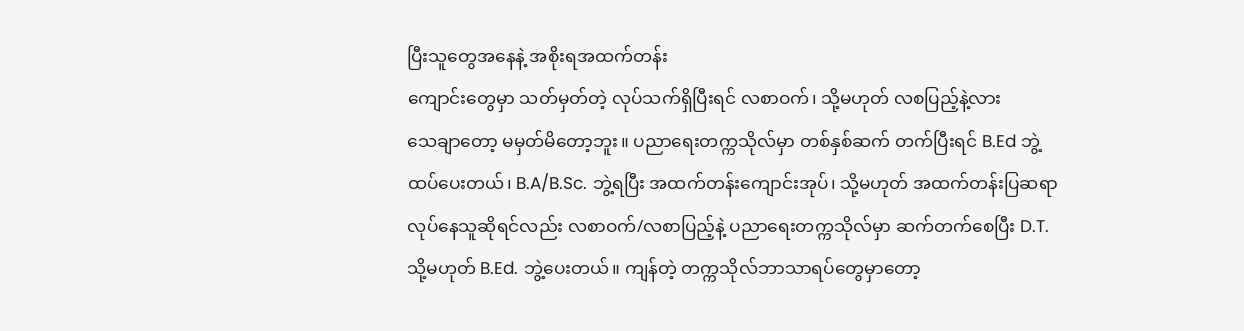ပြီးသူတွေအနေနဲ့ အစိုးရအထက်တန်း
ကျောင်းတွေမှာ သတ်မှတ်တဲ့ လုပ်သက်ရှိပြီးရင် လစာဝက်၊ သို့မဟုတ် လစပြည့်နဲ့လား
သေချာတော့ မမှတ်မိတော့ဘူး။ ပညာရေးတက္ကသိုလ်မှာ တစ်နှစ်ဆက် တက်ပြီးရင် B.Ed ဘွဲ့
ထပ်ပေးတယ်၊ B.A/B.Sc. ဘွဲ့ရပြီး အထက်တန်းကျောင်းအုပ်၊ သို့မဟုတ် အထက်တန်းပြဆရာ
လုပ်နေသူဆိုရင်လည်း လစာဝက်/လစာပြည့်နဲ့ ပညာရေးတက္ကသိုလ်မှာ ဆက်တက်စေပြီး D.T.
သို့မဟုတ် B.Ed. ဘွဲ့ပေးတယ်။ ကျန်တဲ့ တက္ကသိုလ်ဘာသာရပ်တွေမှာတော့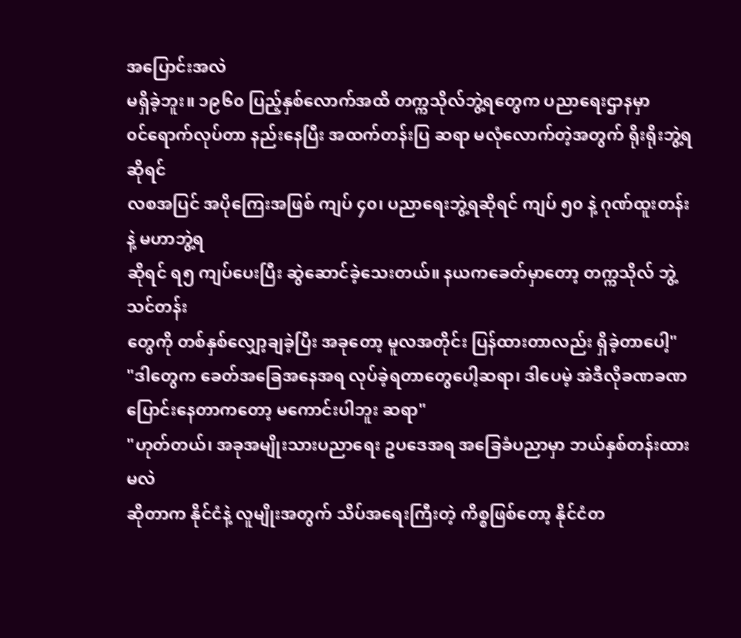အပြောင်းအလဲ
မရှိခဲ့ဘူး။ ၁၉၆၀ ပြည့်နှစ်လောက်အထိ တက္ကသိုလ်ဘွဲ့ရတွေက ပညာရေးဌာနမှာ
၀င်ရောက်လုပ်တာ နည်းနေပြီး အထက်တန်းပြ ဆရာ မလုံလောက်တဲ့အတွက် ရိုးရိုးဘွဲ့ရဆိုရင်
လစအပြင် အပိုကြေးအဖြစ် ကျပ် ၄၀၊ ပညာရေးဘွဲ့ရဆိုရင် ကျပ် ၅၀ နဲ့ ဂုဏ်ထူးတန်းနဲ့ မဟာဘွဲ့ရ
ဆိုရင် ရ၅ ကျပ်ပေးပြီး ဆွဲဆောင်ခဲ့သေးတယ်။ နယကခေတ်မှာတော့ တက္ကသိုလ် ဘွဲ့သင်တန်း
တွေကို တစ်နှစ်လျှော့ချခဲ့ပြီး အခုတော့ မူလအတိုင်း ပြန်ထားတာလည်း ရှိခဲ့တာပေါ့"
"ဒါတွေက ခေတ်အခြေအနေအရ လုပ်ခဲ့ရတာတွေပေါ့ဆရာ၊ ဒါပေမဲ့ အဲဒီလိုခဏခဏ
ပြောင်းနေတာကတော့ မကောင်းပါဘူး ဆရာ"
"ဟုတ်တယ်၊ အခုအမျိုးသားပညာရေး ဥပဒေအရ အခြေခံပညာမှာ ဘယ်နှစ်တန်းထားမလဲ
ဆိုတာက နိုင်ငံနဲ့ လူမျိုးအတွက် သိပ်အရေးကြီးတဲ့ ကိစ္စဖြစ်တော့ နိုင်ငံတ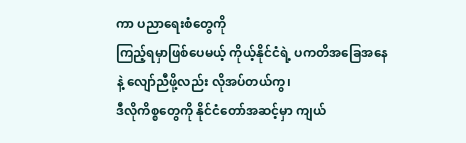ကာ ပညာရေးစံတွေကို
ကြည့်ရမှာဖြစ်ပေမယ့် ကိုယ့်နိုင်ငံရဲ့ ပကတိအခြေအနေနဲ့ လျော်ညီဖို့လည်း လိုအပ်တယ်ကွ၊
ဒီလိုကိစ္စတွေကို နိုင်ငံတော်အဆင့်မှာ ကျယ်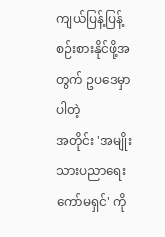ကျယ်ပြန့်ပြန့် စဉ်းစားနိုင်ဖို့အတွက် ဥပဒေမှာပါတဲ့
အတိုင်း 'အမျိုးသားပညာရေးကော်မရှင်' ကို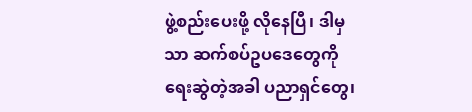ဖွဲ့စည်းပေးဖို့ လိုနေပြီ၊ ဒါမှသာ ဆက်စပ်ဥပဒေတွေကို
ရေးဆွဲတဲ့အခါ ပညာရှင်တွေ၊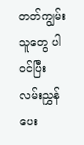တတ်ကျွမ်းသူတွေ ပါ၀င်ပြီး လမ်းညွှန်ပေး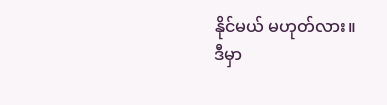နိုင်မယ် မဟုတ်လား။
ဒီမှာ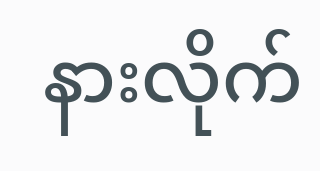နားလိုက်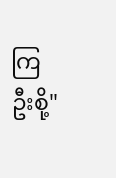ကြဦးစို့"